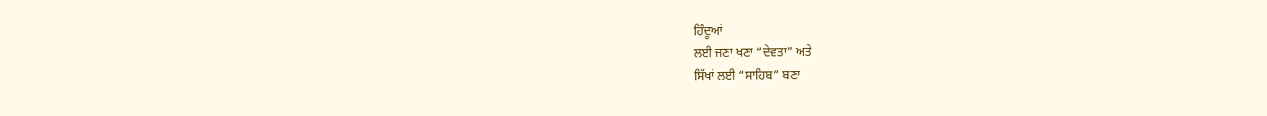ਹਿੰਦੂਆਂ
ਲਈ ਜਣਾ ਖਣਾ “ਦੇਵਤਾ” ਅਤੇ
ਸਿੱਖਾਂ ਲਈ “ਸਾਹਿਬ” ਬਣਾ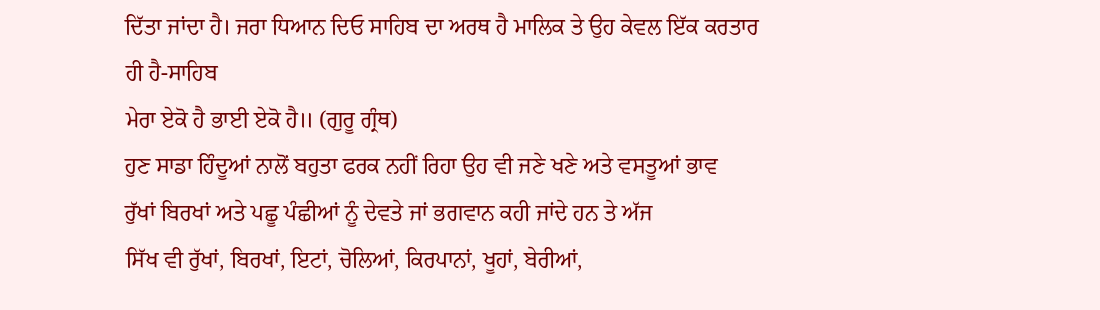ਦਿੱਤਾ ਜਾਂਦਾ ਹੈ। ਜਰਾ ਧਿਆਨ ਦਿਓ ਸਾਹਿਬ ਦਾ ਅਰਥ ਹੈ ਮਾਲਿਕ ਤੇ ਉਹ ਕੇਵਲ ਇੱਕ ਕਰਤਾਰ
ਹੀ ਹੈ-ਸਾਹਿਬ
ਮੇਰਾ ਏਕੋ ਹੈ ਭਾਈ ਏਕੋ ਹੈ॥ (ਗੁਰੂ ਗ੍ਰੰਥ)
ਹੁਣ ਸਾਡਾ ਹਿੰਦੂਆਂ ਨਾਲੋਂ ਬਹੁਤਾ ਫਰਕ ਨਹੀਂ ਰਿਹਾ ਉਹ ਵੀ ਜਣੇ ਖਣੇ ਅਤੇ ਵਸਤੂਆਂ ਭਾਵ
ਰੁੱਖਾਂ ਬਿਰਖਾਂ ਅਤੇ ਪਛੂ ਪੰਛੀਆਂ ਨੂੰ ਦੇਵਤੇ ਜਾਂ ਭਗਵਾਨ ਕਹੀ ਜਾਂਦੇ ਹਨ ਤੇ ਅੱਜ
ਸਿੱਖ ਵੀ ਰੁੱਖਾਂ, ਬਿਰਖਾਂ, ਇਟਾਂ, ਚੋਲਿਆਂ, ਕਿਰਪਾਨਾਂ, ਖੂਹਾਂ, ਬੇਰੀਆਂ,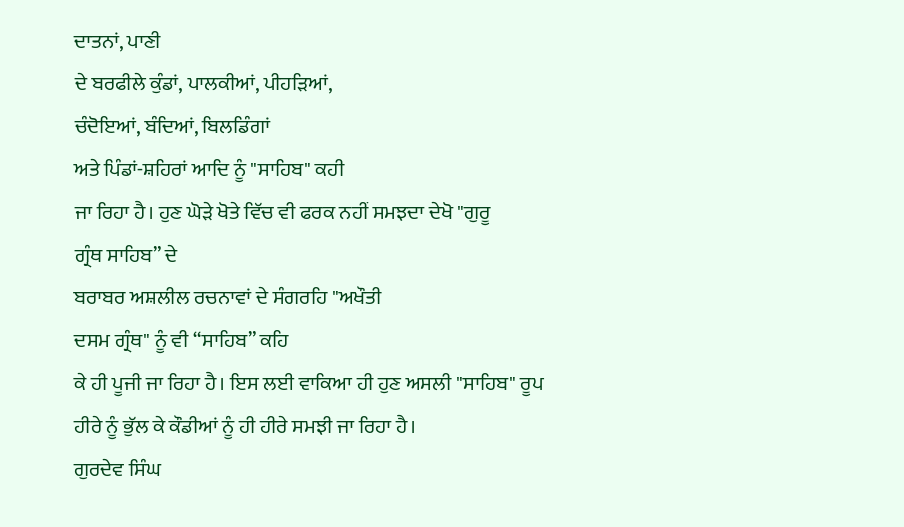ਦਾਤਨਾਂ, ਪਾਣੀ
ਦੇ ਬਰਫੀਲੇ ਕੁੰਡਾਂ, ਪਾਲਕੀਆਂ, ਪੀਹੜਿਆਂ,
ਚੰਦੋਇਆਂ, ਬੰਦਿਆਂ, ਬਿਲਡਿੰਗਾਂ
ਅਤੇ ਪਿੰਡਾਂ-ਸ਼ਹਿਰਾਂ ਆਦਿ ਨੂੰ "ਸਾਹਿਬ" ਕਹੀ
ਜਾ ਰਿਹਾ ਹੈ। ਹੁਣ ਘੋੜੇ ਖੋਤੇ ਵਿੱਚ ਵੀ ਫਰਕ ਨਹੀਂ ਸਮਝਦਾ ਦੇਖੋ "ਗੁਰੂ
ਗ੍ਰੰਥ ਸਾਹਿਬ” ਦੇ
ਬਰਾਬਰ ਅਸ਼ਲੀਲ ਰਚਨਾਵਾਂ ਦੇ ਸੰਗਰਹਿ "ਅਖੌਤੀ
ਦਸਮ ਗ੍ਰੰਥ" ਨੂੰ ਵੀ “ਸਾਹਿਬ” ਕਹਿ
ਕੇ ਹੀ ਪੂਜੀ ਜਾ ਰਿਹਾ ਹੈ। ਇਸ ਲਈ ਵਾਕਿਆ ਹੀ ਹੁਣ ਅਸਲੀ "ਸਾਹਿਬ" ਰੂਪ
ਹੀਰੇ ਨੂੰ ਭੁੱਲ ਕੇ ਕੌਡੀਆਂ ਨੂੰ ਹੀ ਹੀਰੇ ਸਮਝੀ ਜਾ ਰਿਹਾ ਹੈ।
ਗੁਰਦੇਵ ਸਿੰਘ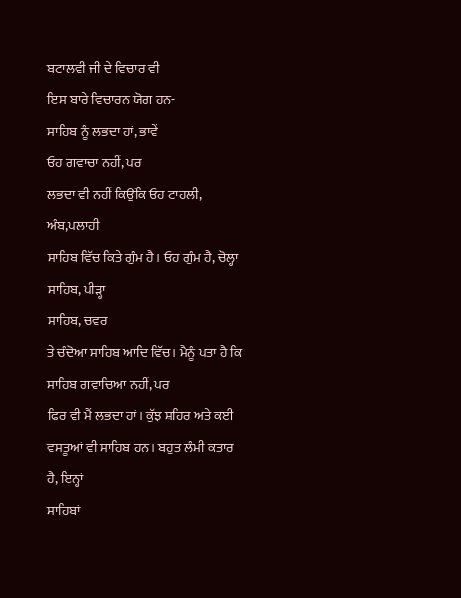ਬਟਾਲਵੀ ਜੀ ਦੇ ਵਿਚਾਰ ਵੀ
ਇਸ ਬਾਰੇ ਵਿਚਾਰਨ ਯੋਗ ਹਨ-
ਸਾਹਿਬ ਨੂੰ ਲਭਦਾ ਹਾਂ, ਭਾਵੇਂ
ਓਹ ਗਵਾਚਾ ਨਹੀਂ, ਪਰ
ਲਭਦਾ ਵੀ ਨਹੀਂ ਕਿਉਂਕਿ ਓਹ ਟਾਹਲੀ, ਅੰਬ,ਪਲਾਹੀ
ਸਾਹਿਬ ਵਿੱਚ ਕਿਤੇ ਗੁੰਮ ਹੈ। ਓਹ ਗੁੰਮ ਹੈ, ਚੋਲ੍ਹਾ
ਸਾਹਿਬ, ਪੀੜ੍ਹਾ
ਸਾਹਿਬ, ਚਵਰ
ਤੇ ਚੰਦੋਆ ਸਾਹਿਬ ਆਦਿ ਵਿੱਚ। ਮੈਨੂੰ ਪਤਾ ਹੈ ਕਿ ਸਾਹਿਬ ਗਵਾਚਿਆ ਨਹੀਂ, ਪਰ
ਫਿਰ ਵੀ ਮੈਂ ਲਭਦਾ ਹਾਂ। ਕੁੱਝ ਸ਼ਹਿਰ ਅਤੇ ਕਈ ਵਸਤੂਆਂ ਵੀ ਸਾਹਿਬ ਹਨ। ਬਹੁਤ ਲੰਮੀ ਕਤਾਰ
ਹੈ, ਇਨ੍ਹਾਂ
ਸਾਹਿਬਾਂ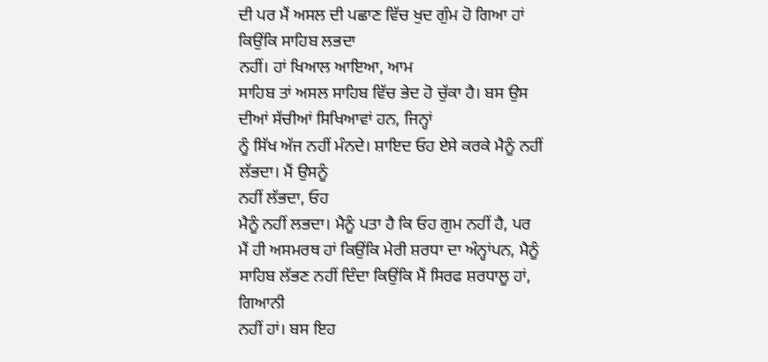ਦੀ ਪਰ ਮੈਂ ਅਸਲ ਦੀ ਪਛਾਣ ਵਿੱਚ ਖੁਦ ਗੁੰਮ ਹੋ ਗਿਆ ਹਾਂ ਕਿਉਂਕਿ ਸਾਹਿਬ ਲਭਦਾ
ਨਹੀਂ। ਹਾਂ ਖਿਆਲ ਆਇਆ, ਆਮ
ਸਾਹਿਬ ਤਾਂ ਅਸਲ ਸਾਹਿਬ ਵਿੱਚ ਭੇਦ ਹੋ ਚੁੱਕਾ ਹੈ। ਬਸ ਉਸ ਦੀਆਂ ਸੱਚੀਆਂ ਸਿਖਿਆਵਾਂ ਹਨ, ਜਿਨ੍ਹਾਂ
ਨੂੰ ਸਿੱਖ ਅੱਜ ਨਹੀਂ ਮੰਨਦੇ। ਸ਼ਾਇਦ ਓਹ ਏਸੇ ਕਰਕੇ ਮੈਨੂੰ ਨਹੀਂ ਲੱਭਦਾ। ਮੈਂ ਉਸਨੂੰ
ਨਹੀਂ ਲੱਭਦਾ, ਓਹ
ਮੈਨੂੰ ਨਹੀਂ ਲਭਦਾ। ਮੈਨੂੰ ਪਤਾ ਹੈ ਕਿ ਓਹ ਗੁਮ ਨਹੀਂ ਹੈ, ਪਰ
ਮੈਂ ਹੀ ਅਸਮਰਥ ਹਾਂ ਕਿਉਂਕਿ ਮੇਰੀ ਸ਼ਰਧਾ ਦਾ ਅੰਨ੍ਹਾਂਪਨ, ਮੈਨੂੰ
ਸਾਹਿਬ ਲੱਭਣ ਨਹੀਂ ਦਿੰਦਾ ਕਿਉਂਕਿ ਮੈਂ ਸਿਰਫ ਸ਼ਰਧਾਲੂ ਹਾਂ, ਗਿਆਨੀ
ਨਹੀਂ ਹਾਂ। ਬਸ ਇਹ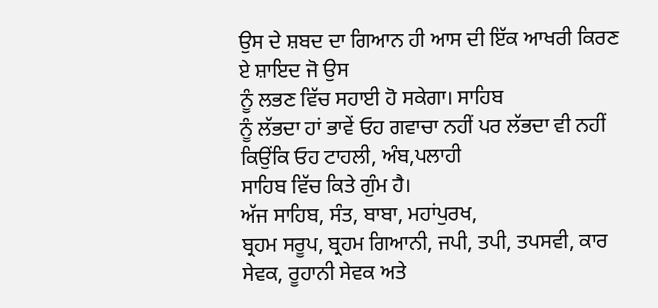ਉਸ ਦੇ ਸ਼ਬਦ ਦਾ ਗਿਆਨ ਹੀ ਆਸ ਦੀ ਇੱਕ ਆਖਰੀ ਕਿਰਣ ਏ ਸ਼ਾਇਦ ਜੋ ਉਸ
ਨੂੰ ਲਭਣ ਵਿੱਚ ਸਹਾਈ ਹੋ ਸਕੇਗਾ। ਸਾਹਿਬ
ਨੂੰ ਲੱਭਦਾ ਹਾਂ ਭਾਵੇਂ ਓਹ ਗਵਾਚਾ ਨਹੀਂ ਪਰ ਲੱਭਦਾ ਵੀ ਨਹੀਂ ਕਿਉਂਕਿ ਓਹ ਟਾਹਲੀ, ਅੰਬ,ਪਲਾਹੀ
ਸਾਹਿਬ ਵਿੱਚ ਕਿਤੇ ਗੁੰਮ ਹੈ।
ਅੱਜ ਸਾਹਿਬ, ਸੰਤ, ਬਾਬਾ, ਮਹਾਂਪੁਰਖ,
ਬ੍ਰਹਮ ਸਰੂਪ, ਬ੍ਰਹਮ ਗਿਆਨੀ, ਜਪੀ, ਤਪੀ, ਤਪਸਵੀ, ਕਾਰ ਸੇਵਕ, ਰੂਹਾਨੀ ਸੇਵਕ ਅਤੇ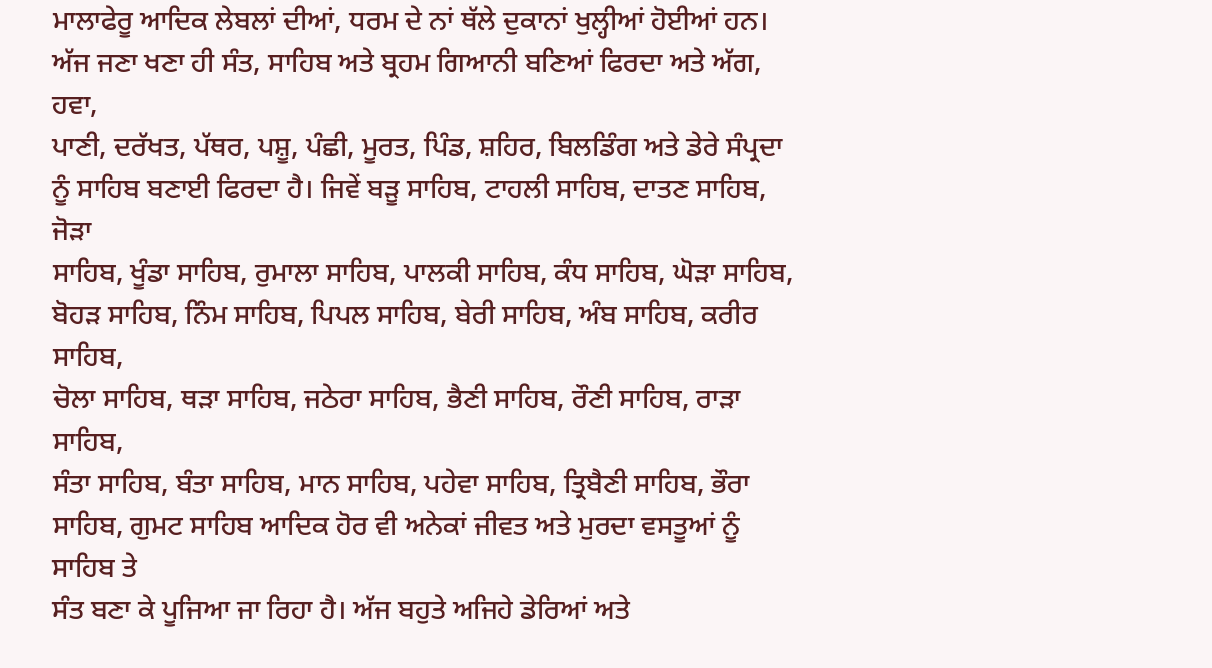ਮਾਲਾਫੇਰੂ ਆਦਿਕ ਲੇਬਲਾਂ ਦੀਆਂ, ਧਰਮ ਦੇ ਨਾਂ ਥੱਲੇ ਦੁਕਾਨਾਂ ਖੁਲ੍ਹੀਆਂ ਹੋਈਆਂ ਹਨ।
ਅੱਜ ਜਣਾ ਖਣਾ ਹੀ ਸੰਤ, ਸਾਹਿਬ ਅਤੇ ਬ੍ਰਹਮ ਗਿਆਨੀ ਬਣਿਆਂ ਫਿਰਦਾ ਅਤੇ ਅੱਗ, ਹਵਾ,
ਪਾਣੀ, ਦਰੱਖਤ, ਪੱਥਰ, ਪਸ਼ੂ, ਪੰਛੀ, ਮੂਰਤ, ਪਿੰਡ, ਸ਼ਹਿਰ, ਬਿਲਡਿੰਗ ਅਤੇ ਡੇਰੇ ਸੰਪ੍ਰਦਾ
ਨੂੰ ਸਾਹਿਬ ਬਣਾਈ ਫਿਰਦਾ ਹੈ। ਜਿਵੇਂ ਬੜੂ ਸਾਹਿਬ, ਟਾਹਲੀ ਸਾਹਿਬ, ਦਾਤਣ ਸਾਹਿਬ, ਜੋੜਾ
ਸਾਹਿਬ, ਖੂੰਡਾ ਸਾਹਿਬ, ਰੁਮਾਲਾ ਸਾਹਿਬ, ਪਾਲਕੀ ਸਾਹਿਬ, ਕੰਧ ਸਾਹਿਬ, ਘੋੜਾ ਸਾਹਿਬ,
ਬੋਹੜ ਸਾਹਿਬ, ਨਿੰਮ ਸਾਹਿਬ, ਪਿਪਲ ਸਾਹਿਬ, ਬੇਰੀ ਸਾਹਿਬ, ਅੰਬ ਸਾਹਿਬ, ਕਰੀਰ ਸਾਹਿਬ,
ਚੋਲਾ ਸਾਹਿਬ, ਥੜਾ ਸਾਹਿਬ, ਜਠੇਰਾ ਸਾਹਿਬ, ਭੈਣੀ ਸਾਹਿਬ, ਰੌਣੀ ਸਾਹਿਬ, ਰਾੜਾ ਸਾਹਿਬ,
ਸੰਤਾ ਸਾਹਿਬ, ਬੰਤਾ ਸਾਹਿਬ, ਮਾਨ ਸਾਹਿਬ, ਪਹੇਵਾ ਸਾਹਿਬ, ਤ੍ਰਿਬੈਣੀ ਸਾਹਿਬ, ਭੌਰਾ
ਸਾਹਿਬ, ਗੁਮਟ ਸਾਹਿਬ ਆਦਿਕ ਹੋਰ ਵੀ ਅਨੇਕਾਂ ਜੀਵਤ ਅਤੇ ਮੁਰਦਾ ਵਸਤੂਆਂ ਨੂੰ ਸਾਹਿਬ ਤੇ
ਸੰਤ ਬਣਾ ਕੇ ਪੂਜਿਆ ਜਾ ਰਿਹਾ ਹੈ। ਅੱਜ ਬਹੁਤੇ ਅਜਿਹੇ ਡੇਰਿਆਂ ਅਤੇ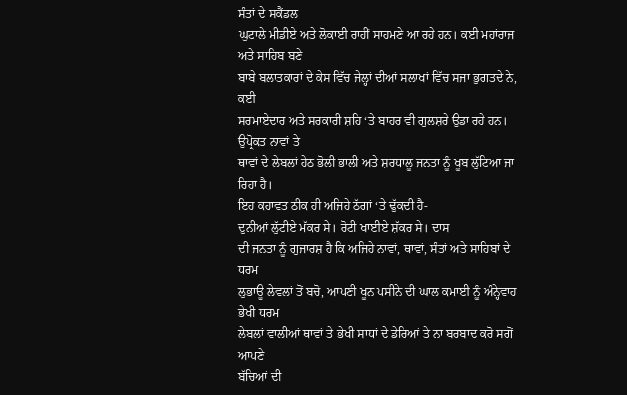ਸੰਤਾਂ ਦੇ ਸਕੈਂਡਲ
ਘੁਟਾਲੇ ਮੀਡੀਏ ਅਤੇ ਲੋਕਾਈ ਰਾਹੀਂ ਸਾਹਮਣੇ ਆ ਰਹੇ ਹਨ। ਕਈ ਮਹਾਂਰਾਜ ਅਤੇ ਸਾਹਿਬ ਬਣੇ
ਬਾਬੇ ਬਲਾਤਕਾਰਾਂ ਦੇ ਕੇਸ ਵਿੱਚ ਜੇਲ੍ਹਾਂ ਦੀਆਂ ਸਲਾਖਾਂ ਵਿੱਚ ਸਜਾ ਭੁਗਤਦੇ ਨੇ, ਕਈ
ਸਰਮਾਏਦਾਰ ਅਤੇ ਸਰਕਾਰੀ ਸ਼ਹਿ ‘ਤੇ ਬਾਹਰ ਵੀ ਗੁਲਸ਼ਰੇ ਉਡਾ ਰਹੇ ਹਨ। ਉਪ੍ਰੋਕਤ ਨਾਵਾਂ ਤੇ
ਥਾਵਾਂ ਦੇ ਲੇਬਲਾਂ ਹੇਠ ਭੋਲੀ ਭਾਲੀ ਅਤੇ ਸ਼ਰਧਾਲੂ ਜਨਤਾ ਨੂੰ ਖੂਬ ਲੁੱਟਿਆ ਜਾ ਰਿਹਾ ਹੈ।
ਇਹ ਕਹਾਵਤ ਠੀਕ ਹੀ ਅਜਿਹੇ ਠੱਗਾਂ ‘ਤੇ ਢੁੱਕਦੀ ਹੈ-
ਦੁਨੀਆਂ ਲੁੱਟੀਏ ਮੱਕਰ ਸੇ। ਰੋਟੀ ਖਾਈਏ ਸ਼ੱਕਰ ਸੇ। ਦਾਸ
ਦੀ ਜਨਤਾ ਨੂੰ ਗੁਜਾਰਸ਼ ਹੈ ਕਿ ਅਜਿਹੇ ਨਾਵਾਂ, ਥਾਵਾਂ, ਸੰਤਾਂ ਅਤੇ ਸਾਹਿਬਾਂ ਦੇ ਧਰਮ
ਲੁਭਾਊ ਲੇਵਲਾਂ ਤੋਂ ਬਚੋ, ਆਪਣੀ ਖੂਨ ਪਸੀਨੇ ਦੀ ਘਾਲ ਕਮਾਈ ਨੂੰ ਅੰਨ੍ਹੇਵਾਹ ਭੇਖੀ ਧਰਮ
ਲੇਬਲਾਂ ਵਾਲੀਆਂ ਥਾਵਾਂ ਤੇ ਭੇਖੀ ਸਾਧਾਂ ਦੇ ਡੇਰਿਆਂ ਤੇ ਨਾ ਬਰਬਾਦ ਕਰੋ ਸਗੋਂ ਆਪਣੇ
ਬੱਚਿਆਂ ਦੀ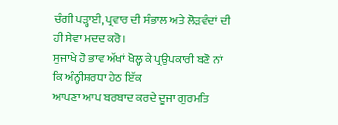ਚੰਗੀ ਪੜ੍ਹਾਈ, ਪ੍ਰਵਾਰ ਦੀ ਸੰਭਾਲ ਅਤੇ ਲੋੜਵੰਦਾਂ ਦੀ ਹੀ ਸੇਵਾ ਮਦਦ ਕਰੋ।
ਸੁਜਾਖੇ ਹੋ ਭਾਵ ਅੱਖਾਂ ਖੋਲ੍ਹ ਕੇ ਪ੍ਰਉਪਕਾਰੀ ਬਣੋ ਨਾਂ ਕਿ ਅੰਨ੍ਹੀਸ਼ਰਧਾ ਹੇਠ ਇੱਕ
ਆਪਣਾ ਆਪ ਬਰਬਾਦ ਕਰਦੇ ਦੂਜਾ ਗੁਰਮਤਿ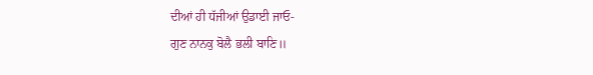ਦੀਆਂ ਹੀ ਧੱਜੀਆਂ ਉਡਾਈ ਜਾਓ-
ਗੁਣ ਨਾਨਕੁ ਬੋਲੈ ਭਲੀ ਬਾਣਿ॥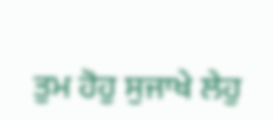ਤੁਮ ਹੋਹੁ ਸੁਜਾਖੇ ਲੇਹੁ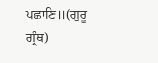ਪਛਾਣਿ॥(ਗੁਰੂ ਗ੍ਰੰਥ)